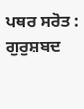ਪਥਰ ਸਰੋਤ :
ਗੁਰੁਸ਼ਬਦ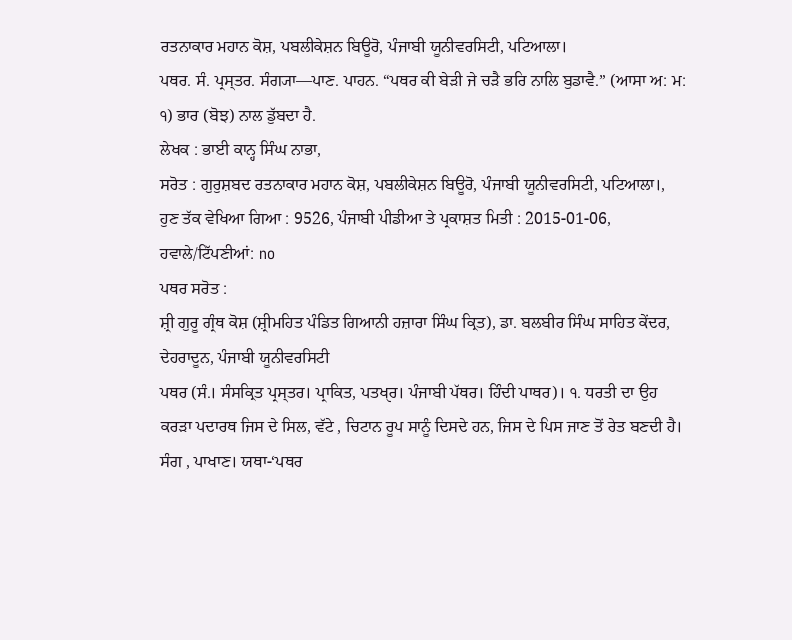ਰਤਨਾਕਾਰ ਮਹਾਨ ਕੋਸ਼, ਪਬਲੀਕੇਸ਼ਨ ਬਿਊਰੋ, ਪੰਜਾਬੀ ਯੂਨੀਵਰਸਿਟੀ, ਪਟਿਆਲਾ।
ਪਥਰ. ਸੰ. ਪ੍ਰਸ੍ਤਰ. ਸੰਗ੍ਯਾ—ਪਾਣ. ਪਾਹਨ. “ਪਥਰ ਕੀ ਬੇੜੀ ਜੇ ਚੜੈ ਭਰਿ ਨਾਲਿ ਬੁਡਾਵੈ.” (ਆਸਾ ਅ: ਮ: ੧) ਭਾਰ (ਬੋਝ) ਨਾਲ ਡੁੱਬਦਾ ਹੈ.
ਲੇਖਕ : ਭਾਈ ਕਾਨ੍ਹ ਸਿੰਘ ਨਾਭਾ,
ਸਰੋਤ : ਗੁਰੁਸ਼ਬਦ ਰਤਨਾਕਾਰ ਮਹਾਨ ਕੋਸ਼, ਪਬਲੀਕੇਸ਼ਨ ਬਿਊਰੋ, ਪੰਜਾਬੀ ਯੂਨੀਵਰਸਿਟੀ, ਪਟਿਆਲਾ।, ਹੁਣ ਤੱਕ ਵੇਖਿਆ ਗਿਆ : 9526, ਪੰਜਾਬੀ ਪੀਡੀਆ ਤੇ ਪ੍ਰਕਾਸ਼ਤ ਮਿਤੀ : 2015-01-06, ਹਵਾਲੇ/ਟਿੱਪਣੀਆਂ: no
ਪਥਰ ਸਰੋਤ :
ਸ਼੍ਰੀ ਗੁਰੂ ਗ੍ਰੰਥ ਕੋਸ਼ (ਸ਼੍ਰੀਮਹਿਤ ਪੰਡਿਤ ਗਿਆਨੀ ਹਜ਼ਾਰਾ ਸਿੰਘ ਕ੍ਰਿਤ), ਡਾ. ਬਲਬੀਰ ਸਿੰਘ ਸਾਹਿਤ ਕੇਂਦਰ, ਦੇਹਰਾਦੂਨ, ਪੰਜਾਬੀ ਯੂਨੀਵਰਸਿਟੀ
ਪਥਰ (ਸੰ.। ਸੰਸਕ੍ਰਿਤ ਪ੍ਰਸ੍ਤਰ। ਪ੍ਰਾਕਿਤ, ਪਤਖੑਰ। ਪੰਜਾਬੀ ਪੱਥਰ। ਹਿੰਦੀ ਪਾਥਰ)। ੧. ਧਰਤੀ ਦਾ ਉਹ ਕਰੜਾ ਪਦਾਰਥ ਜਿਸ ਦੇ ਸਿਲ, ਵੱਟੇ , ਚਿਟਾਨ ਰੂਪ ਸਾਨੂੰ ਦਿਸਦੇ ਹਨ, ਜਿਸ ਦੇ ਪਿਸ ਜਾਣ ਤੋਂ ਰੇਤ ਬਣਦੀ ਹੈ। ਸੰਗ , ਪਾਖਾਣ। ਯਥਾ-‘ਪਥਰ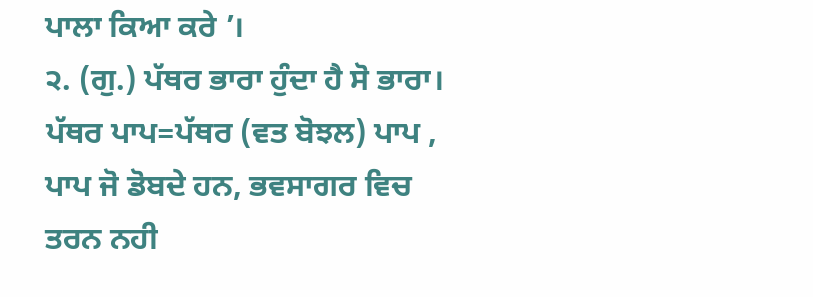ਪਾਲਾ ਕਿਆ ਕਰੇ ’।
੨. (ਗੁ.) ਪੱਥਰ ਭਾਰਾ ਹੁੰਦਾ ਹੈ ਸੋ ਭਾਰਾ। ਪੱਥਰ ਪਾਪ=ਪੱਥਰ (ਵਤ ਬੋਝਲ) ਪਾਪ , ਪਾਪ ਜੋ ਡੋਬਦੇ ਹਨ, ਭਵਸਾਗਰ ਵਿਚ ਤਰਨ ਨਹੀ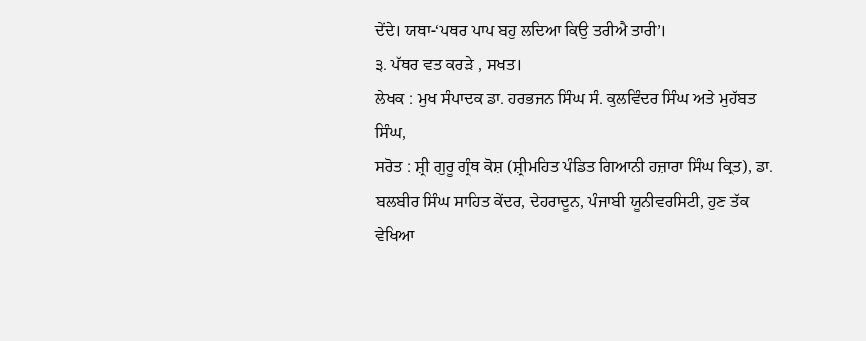ਦੇਂਦੇ। ਯਥਾ-‘ਪਥਰ ਪਾਪ ਬਹੁ ਲਦਿਆ ਕਿਉ ਤਰੀਐ ਤਾਰੀ’।
੩. ਪੱਥਰ ਵਤ ਕਰੜੇ , ਸਖਤ।
ਲੇਖਕ : ਮੁਖ ਸੰਪਾਦਕ ਡਾ. ਹਰਭਜਨ ਸਿੰਘ ਸੰ. ਕੁਲਵਿੰਦਰ ਸਿੰਘ ਅਤੇ ਮੁਹੱਬਤ ਸਿੰਘ,
ਸਰੋਤ : ਸ਼੍ਰੀ ਗੁਰੂ ਗ੍ਰੰਥ ਕੋਸ਼ (ਸ਼੍ਰੀਮਹਿਤ ਪੰਡਿਤ ਗਿਆਨੀ ਹਜ਼ਾਰਾ ਸਿੰਘ ਕ੍ਰਿਤ), ਡਾ. ਬਲਬੀਰ ਸਿੰਘ ਸਾਹਿਤ ਕੇਂਦਰ, ਦੇਹਰਾਦੂਨ, ਪੰਜਾਬੀ ਯੂਨੀਵਰਸਿਟੀ, ਹੁਣ ਤੱਕ ਵੇਖਿਆ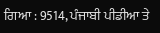ਗਿਆ : 9514, ਪੰਜਾਬੀ ਪੀਡੀਆ ਤੇ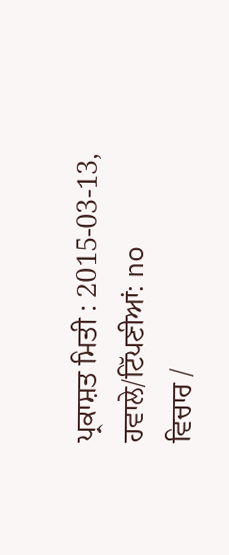ਪ੍ਰਕਾਸ਼ਤ ਮਿਤੀ : 2015-03-13, ਹਵਾਲੇ/ਟਿੱਪਣੀਆਂ: no
ਵਿਚਾਰ /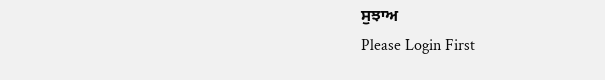ਸੁਝਾਅ
Please Login First